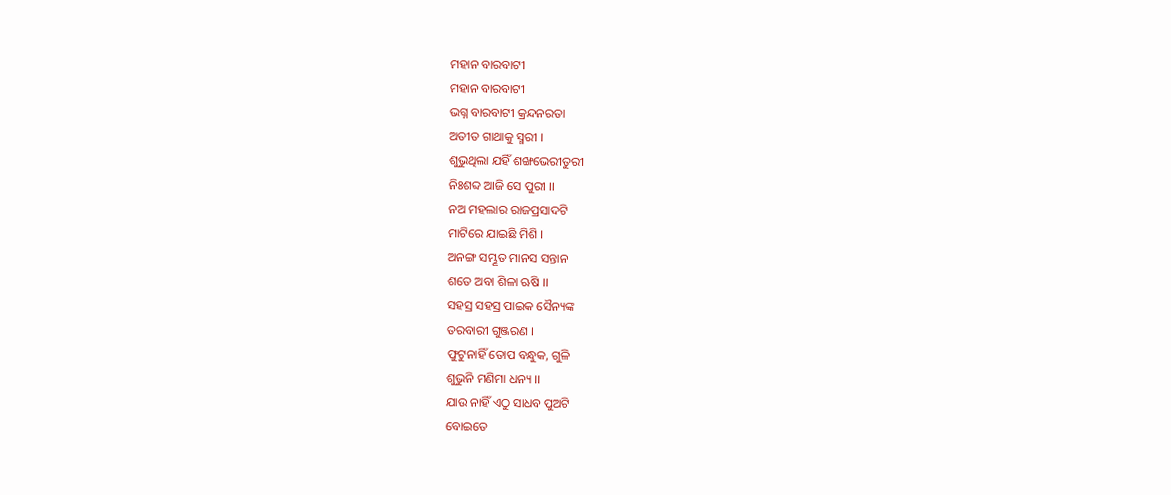ମହାନ ବାରବାଟୀ
ମହାନ ବାରବାଟୀ
ଭଗ୍ନ ବାରବାଟୀ କ୍ରନ୍ଦନରତା
ଅତୀତ ଗାଥାକୁ ସ୍ମରୀ ।
ଶୁଭୁଥିଲା ଯହିଁ ଶଙ୍ଖଭେରୀତୁରୀ
ନିଃଶବ୍ଦ ଆଜି ସେ ପୁରୀ ।।
ନଅ ମହଲାର ରାଜପ୍ରସାଦଟି
ମାଟିରେ ଯାଇଛି ମିଶି ।
ଅନଙ୍ଗ ସମ୍ଭୂତ ମାନସ ସନ୍ତାନ
ଶତେ ଅବା ଶିଳା ଋଷି ।।
ସହସ୍ର ସହସ୍ର ପାଇକ ସୈନ୍ୟଙ୍କ
ତରବାରୀ ଗୁଞ୍ଜରଣ ।
ଫୁଟୁନାହିଁ ତୋପ ବନ୍ଧୁକ, ଗୁଳି
ଶୁଭୁନି ମଣିମା ଧନ୍ୟ ।।
ଯାଉ ନାହିଁ ଏଠୁ ସାଧବ ପୁଅଟି
ବୋଇତେ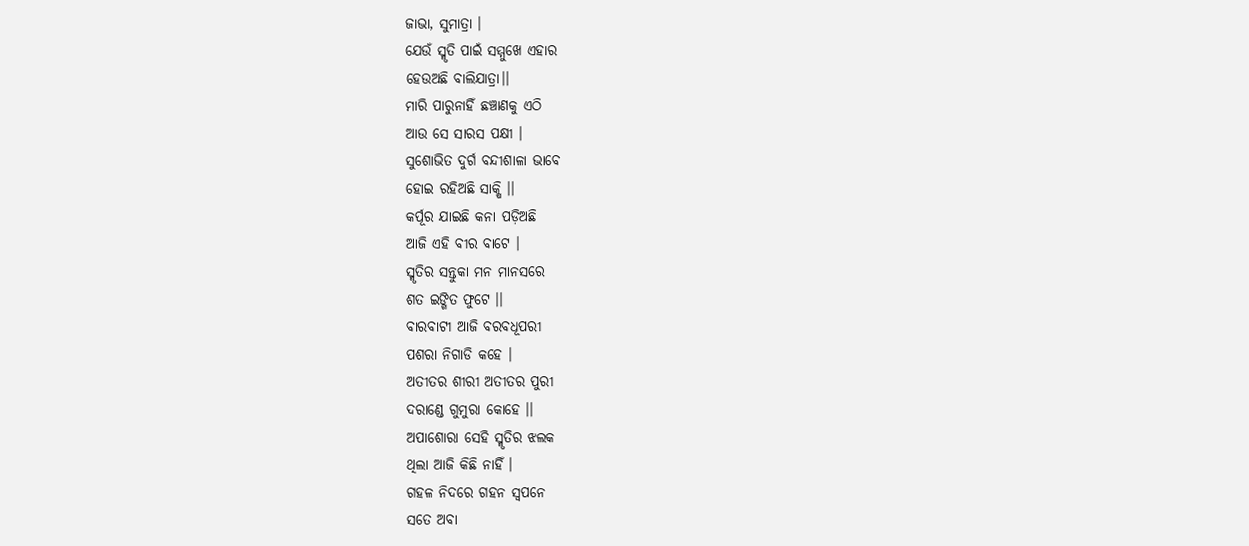ଜାଭା, ସୁମାତ୍ରା ।
ଯେଉଁ ସ୍ମୃତି ପାଇଁ ସମ୍ମୁଖେ ଏହାର
ହେଉଅଛି ବାଲିଯାତ୍ରା।।
ମାରି ପାରୁନାହିଁ ଛଞ୍ଚାଣକୁ ଏଠି
ଆଉ ସେ ସାରସ ପକ୍ଷୀ ।
ସୁଶୋଭିତ ଦୁର୍ଗ ବନ୍ଦୀଶାଳା ଭାବେ
ହୋଇ ରହିଅଛି ସାକ୍ଷି ।।
କର୍ପୂର ଯାଇଛି କନା ପଡ଼ିଅଛି
ଆଜି ଏହି ବୀର ବାଟେ ।
ସ୍ମୃତିର ସନ୍ତୁକା ମନ ମାନସରେ
ଶତ ଇଙ୍ଗିତ ଫୁଟେ ।।
ବାରବାଟୀ ଆଜି ବରବଧୂପରୀ
ପଶରା ନିଗାଡି କହେ ।
ଅତୀତର ଶୀରୀ ଅତୀତର ପୁରୀ
ଦରାଣ୍ଡେ ଗୁମୁରା କୋହେ ।।
ଅପାଶୋରା ସେହି ସ୍ମୃତିର ଝଲକ
ଥିଲା ଆଜି କିଛି ନାହିଁ ।
ଗହଳ ନିଦରେ ଗହନ ସ୍ବପନେ
ସତେ ଅବା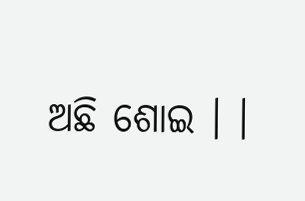ଅଛି ଶୋଇ । ।